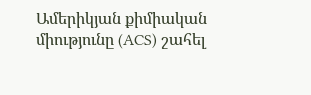Ամերիկյան քիմիական միությունը (ACS) շահել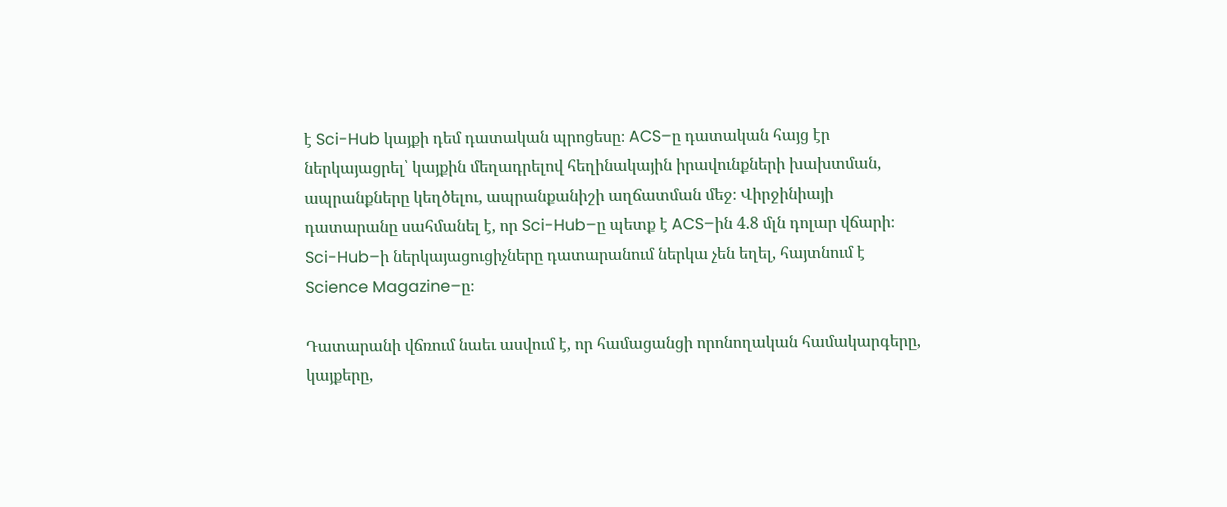է Sci-Hub կայքի դեմ դատական պրոցեսը։ ACS–ը դատական հայց էր ներկայացրել՝ կայքին մեղադրելով հեղինակային իրավունքների խախտման, ապրանքները կեղծելու, ապրանքանիշի աղճատման մեջ։ Վիրջինիայի դատարանը սահմանել է, որ Sci-Hub–ը պետք է ACS–ին 4.8 մլն դոլար վճարի։ Sci-Hub–ի ներկայացուցիչները դատարանում ներկա չեն եղել, հայտնում է Science Magazine–ը։

Դատարանի վճռում նաեւ ասվում է, որ համացանցի որոնողական համակարգերը, կայքերը,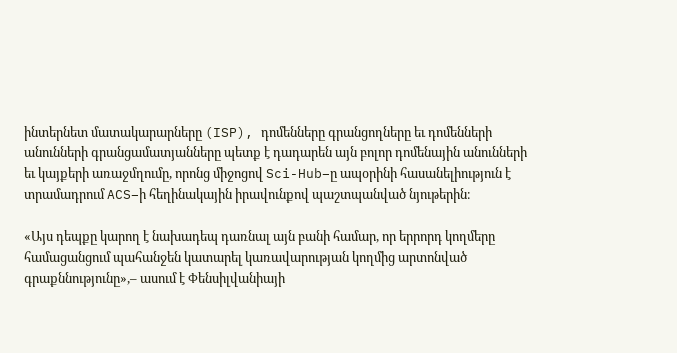ինտերնետ մատակարարները (ISP), դոմենները գրանցողները եւ դոմենների անունների գրանցամատյանները պետք է դադարեն այն բոլոր դոմենային անունների եւ կայքերի առաջմղումը, որոնց միջոցով Sci-Hub–ը ապօրինի հասանելիություն է տրամադրում ACS–ի հեղինակային իրավունքով պաշտպանված նյութերին։

«Այս դեպքը կարող է նախադեպ դառնալ այն բանի համար, որ երրորդ կողմերը համացանցում պահանջեն կատարել կառավարության կողմից արտոնված գրաքննությունը»,– ասում է Փենսիլվանիայի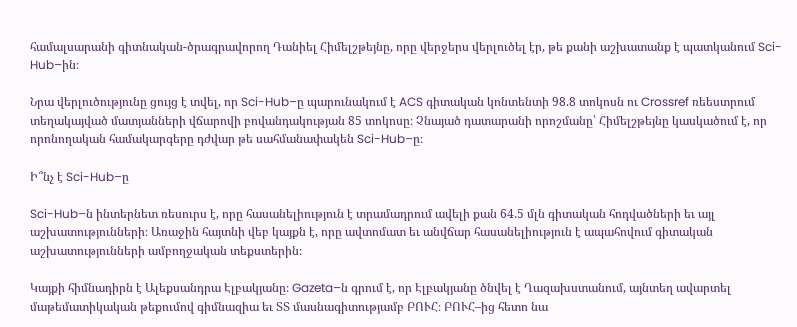համալսարանի գիտնական-ծրագրավորող Դանիել Հիմելշթեյնը, որը վերջերս վերլուծել էր, թե քանի աշխատանք է պատկանում Sci-Hub–ին։

Նրա վերլուծությունը ցույց է տվել, որ Sci-Hub–ը պարունակում է ACS գիտական կոնտենտի 98.8 տոկոսն ու Crossref ռեեստրում տեղակայված մատյանների վճարովի բովանդակության 85 տոկոսը։ Չնայած դատարանի որոշմանը՝ Հիմելշթեյնը կասկածում է, որ որոնողական համակարգերը դժվար թե սահմանափակեն Sci-Hub–ը։

Ի՞նչ է Sci-Hub–ը

Sci-Hub–ն ինտերնետ ռեսուրս է, որը հասանելիություն է տրամադրում ավելի քան 64.5 մլն գիտական հոդվածների եւ այլ աշխատությունների։ Առաջին հայտնի վեբ կայքն է, որը ավտոմատ եւ անվճար հասանելիություն է ապահովում գիտական աշխատությունների ամբողջական տեքստերին։

Կայքի հիմնադիրն է Ալեքսանդրա Էլբակյանը։ Gazeta–ն գրում է, որ Էլբակյանը ծնվել է Ղազախստանում, այնտեղ ավարտել մաթեմատիկական թեքումով գիմնազիա եւ ՏՏ մասնագիտությամբ ԲՈՒՀ։ ԲՈՒՀ–ից հետո նա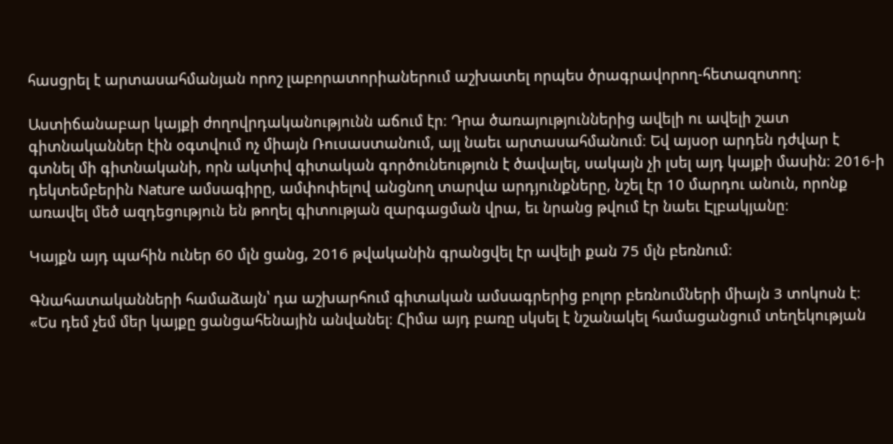հասցրել է արտասահմանյան որոշ լաբորատորիաներում աշխատել որպես ծրագրավորող-հետազոտող։

Աստիճանաբար կայքի ժողովրդականությունն աճում էր։ Դրա ծառայություններից ավելի ու ավելի շատ գիտնականներ էին օգտվում ոչ միայն Ռուսաստանում, այլ նաեւ արտասահմանում։ Եվ այսօր արդեն դժվար է գտնել մի գիտնականի, որն ակտիվ գիտական գործունեություն է ծավալել, սակայն չի լսել այդ կայքի մասին։ 2016-ի դեկտեմբերին Nature ամսագիրը, ամփոփելով անցնող տարվա արդյունքները, նշել էր 10 մարդու անուն, որոնք առավել մեծ ազդեցություն են թողել գիտության զարգացման վրա, եւ նրանց թվում էր նաեւ Էլբակյանը։

Կայքն այդ պահին ուներ 60 մլն ցանց, 2016 թվականին գրանցվել էր ավելի քան 75 մլն բեռնում։

Գնահատականների համաձայն՝ դա աշխարհում գիտական ամսագրերից բոլոր բեռնումների միայն 3 տոկոսն է։ «Ես դեմ չեմ մեր կայքը ցանցահենային անվանել։ Հիմա այդ բառը սկսել է նշանակել համացանցում տեղեկության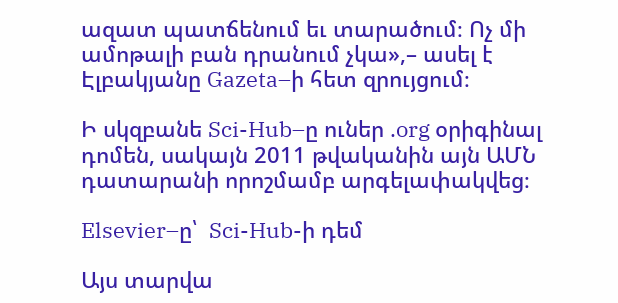ազատ պատճենում եւ տարածում։ Ոչ մի ամոթալի բան դրանում չկա»,– ասել է Էլբակյանը Gazeta–ի հետ զրույցում։

Ի սկզբանե Sci-Hub–ը ուներ .org օրիգինալ դոմեն, սակայն 2011 թվականին այն ԱՄՆ դատարանի որոշմամբ արգելափակվեց։

Elsevier–ը՝  Sci-Hub-ի դեմ

Այս տարվա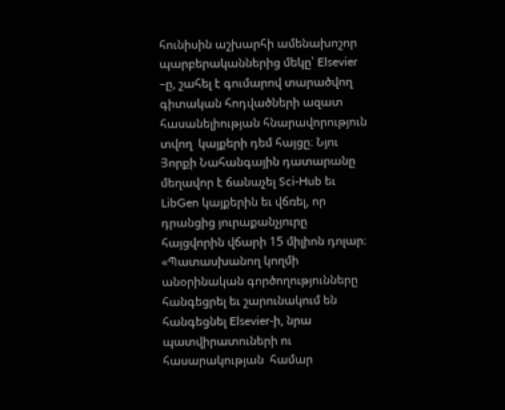հունիսին աշխարհի ամենախոշոր պարբերականներից մեկը՝ Elsevier –ը, շահել է գումարով տարածվող գիտական հոդվածների ազատ հասանելիության հնարավորություն տվող  կայքերի դեմ հայցը։ Նյու Յորքի Նահանգային դատարանը մեղավոր է ճանաչել Sci-Hub եւ LibGen կայքերին եւ վճռել, որ դրանցից յուրաքանչյուրը հայցվորին վճարի 15 միլիոն դոլար։ «Պատասխանող կողմի անօրինական գործողությունները  հանգեցրել եւ շարունակում են հանգեցնել Elsevier-ի, նրա պատվիրատուների ու հասարակության  համար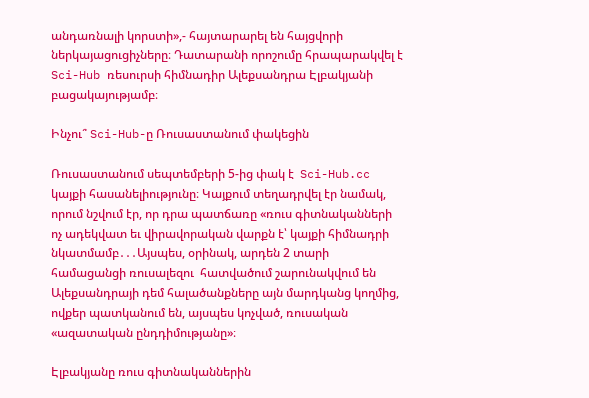անդառնալի կորստի»,- հայտարարել են հայցվորի ներկայացուցիչները։ Դատարանի որոշումը հրապարակվել է Sci-Hub ռեսուրսի հիմնադիր Ալեքսանդրա Էլբակյանի բացակայությամբ։

Ինչու՞ Sci-Hub-ը Ռուսաստանում փակեցին

Ռուսաստանում սեպտեմբերի 5-ից փակ է  Sci-Hub.cc կայքի հասանելիությունը։ Կայքում տեղադրվել էր նամակ, որում նշվում էր, որ դրա պատճառը «ռուս գիտնականների ոչ ադեկվատ եւ վիրավորական վարքն է՝ կայքի հիմնադրի նկատմամբ․․․Այսպես, օրինակ, արդեն 2 տարի համացանցի ռուսալեզու  հատվածում շարունակվում են Ալեքսանդրայի դեմ հալածանքները այն մարդկանց կողմից, ովքեր պատկանում են, այսպես կոչված, ռուսական  «ազատական ընդդիմությանը»։

Էլբակյանը ռուս գիտնականներին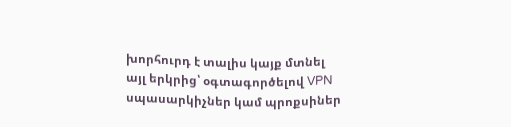խորհուրդ է տալիս կայք մտնել այլ երկրից՝ օգտագործելով VPN սպասարկիչներ կամ պրոքսիներ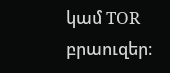կամ TOR բրաուզեր։